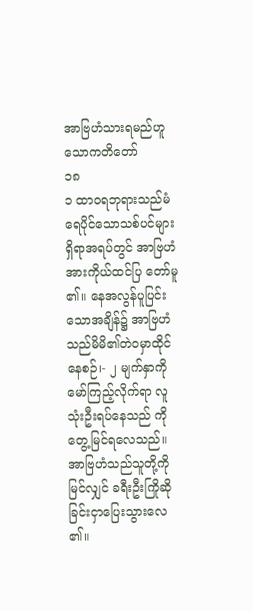အာဗြဟံသားရမည်ဟူသောကတိတော်
၁၈
၁ ထာဝရဘုရားသည်မံရေပိုင်သောသစ်ပင်များ ရှိရာအရပ်တွင် အာဗြဟံအားကိုယ်ထင်ပြ တော်မူ၏။ နေအလွန်ပူပြင်းသောအချိန်၌ အာဗြဟံသည်မိမိ၏တဲဝမှာထိုင်နေစဉ်၊- ၂ မျက်နှာကိုမော်ကြည့်လိုက်ရာ လူသုံးဦးရပ်နေသည် ကိုတွေ့မြင်ရလေသည်။ အာဗြဟံသည်သူတို့ကို မြင်လျှင် ခရီးဦးကြိုဆိုခြင်းငှာပြေးသွားလေ၏။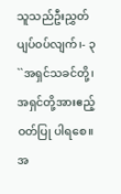သူသည်ဦးညွှတ်ပျပ်ဝပ်လျက်၊- ၃ ``အရှင်သခင်တို့၊ အရှင်တို့အားဧည့်ဝတ်ပြု ပါရစေ။ အ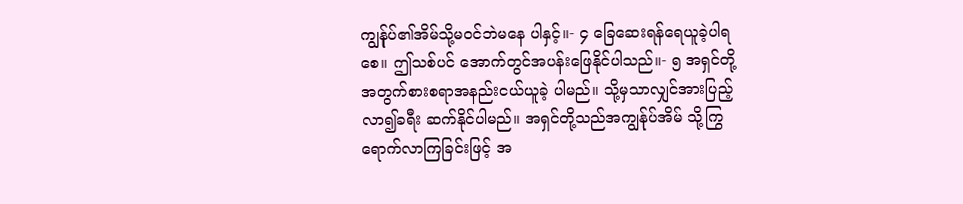ကျွန်ုပ်၏အိမ်သို့မဝင်ဘဲမနေ ပါနှင့်။- ၄ ခြေဆေးရန်ရေယူခဲ့ပါရစေ။ ဤသစ်ပင် အောက်တွင်အပန်းဖြေနိုင်ပါသည်။- ၅ အရှင်တို့အတွက်စားစရာအနည်းငယ်ယူခဲ့ ပါမည်။ သို့မှသာလျှင်အားပြည့်လာ၍ခရီး ဆက်နိုင်ပါမည်။ အရှင်တို့သည်အကျွန်ုပ်အိမ် သို့ကြွရောက်လာကြခြင်းဖြင့် အ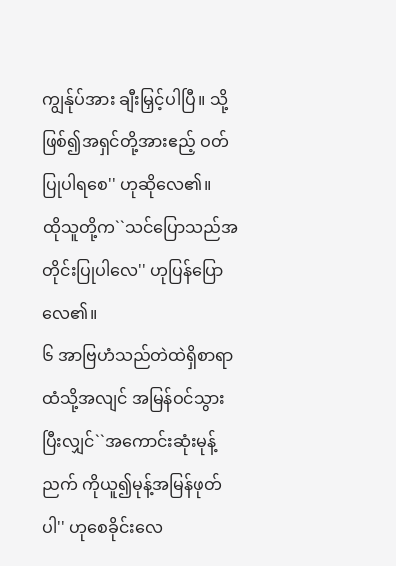ကျွန်ုပ်အား ချီးမြှင့်ပါပြီ။ သို့ဖြစ်၍အရှင်တို့အားဧည့် ဝတ်ပြုပါရစေ'' ဟုဆိုလေ၏။
ထိုသူတို့က``သင်ပြောသည်အတိုင်းပြုပါလေ'' ဟုပြန်ပြောလေ၏။
၆ အာဗြဟံသည်တဲထဲရှိစာရာထံသို့အလျင် အမြန်ဝင်သွားပြီးလျှင်``အကောင်းဆုံးမုန့်ညက် ကိုယူ၍မုန့်အမြန်ဖုတ်ပါ'' ဟုစေခိုင်းလေ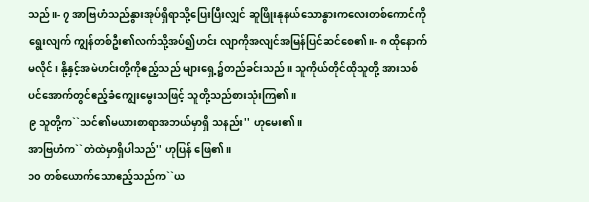သည်။- ၇ အာဗြဟံသည်နွားအုပ်ရှိရာသို့ပြေးပြီးလျှင် ဆူဖြိုးနုနယ်သောနွားကလေးတစ်ကောင်ကို ရွေးလျက် ကျွန်တစ်ဦး၏လက်သို့အပ်၍ဟင်း လျာကိုအလျင်အမြန်ပြင်ဆင်စေ၏။- ၈ ထိုနောက်မလိုင်၊ နို့နှင့်အမဲဟင်းတို့ကိုဧည့်သည် များရှေ့၌တည်ခင်းသည်။ သူကိုယ်တိုင်ထိုသူတို့ အားသစ်ပင်အောက်တွင်ဧည့်ခံကျွေးမွေးသဖြင့် သူတို့သည်စားသုံးကြ၏။
၉ သူတို့က``သင်၏မယားစာရာအဘယ်မှာရှိ သနည်း'' ဟုမေး၏။
အာဗြဟံက``တဲထဲမှာရှိပါသည်'' ဟုပြန် ဖြေ၏။
၁၀ တစ်ယောက်သောဧည့်သည်က``ယ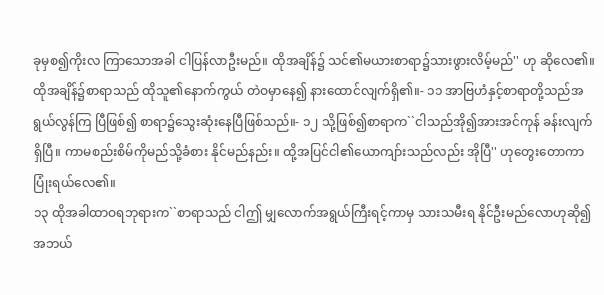ခုမှစ၍ကိုးလ ကြာသောအခါ ငါပြန်လာဦးမည်။ ထိုအချိန်၌ သင်၏မယားစာရာ၌သားဖွားလိမ့်မည်'' ဟု ဆိုလေ၏။
ထိုအချိန်၌စာရာသည် ထိုသူ၏နောက်ကွယ် တဲဝမှာနေ၍ နားထောင်လျက်ရှိ၏။- ၁၁ အာဗြဟံနှင့်စာရာတို့သည်အရွယ်လွန်ကြ ပြီဖြစ်၍ စာရာ၌သွေးဆုံးနေပြီဖြစ်သည်။- ၁၂ သို့ဖြစ်၍စာရာက``ငါသည်အို၍အားအင်ကုန် ခန်းလျက်ရှိပြီ။ ကာမစည်းစိမ်ကိုမည်သို့ခံစား နိုင်မည်နည်း။ ထို့အပြင်ငါ၏ယောကျာ်းသည်လည်း အိုပြီ'' ဟုတွေးတောကာပြုံးရယ်လေ၏။
၁၃ ထိုအခါထာဝရဘုရားက``စာရာသည် ငါဤ မျှလောက်အရွယ်ကြီးရင့်ကာမှ သားသမီးရ နိုင်ဦးမည်လောဟုဆို၍ အဘယ်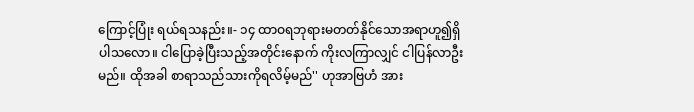ကြောင့်ပြုံး ရယ်ရသနည်း။- ၁၄ ထာဝရဘုရားမတတ်နိုင်သောအရာဟူ၍ရှိ ပါသလော။ ငါပြောခဲ့ပြီးသည့်အတိုင်းနောက် ကိုးလကြာလျှင် ငါပြန်လာဦးမည်။ ထိုအခါ စာရာသည်သားကိုရလိမ့်မည်'' ဟုအာဗြဟံ အား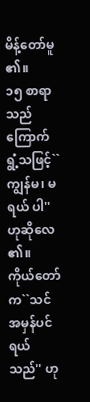မိန့်တော်မူ၏။
၁၅ စာရာသည်ကြောက်ရွံ့သဖြင့်``ကျွန်မ၊ မရယ် ပါ'' ဟုဆိုလေ၏။
ကိုယ်တော်က``သင်အမှန်ပင်ရယ်သည်'' ဟု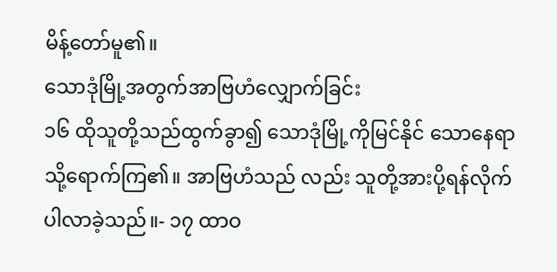မိန့်တော်မူ၏။
သောဒုံမြို့အတွက်အာဗြဟံလျှောက်ခြင်း
၁၆ ထိုသူတို့သည်ထွက်ခွာ၍ သောဒုံမြို့ကိုမြင်နိုင် သောနေရာသို့ရောက်ကြ၏။ အာဗြဟံသည် လည်း သူတို့အားပို့ရန်လိုက်ပါလာခဲ့သည်။- ၁၇ ထာဝ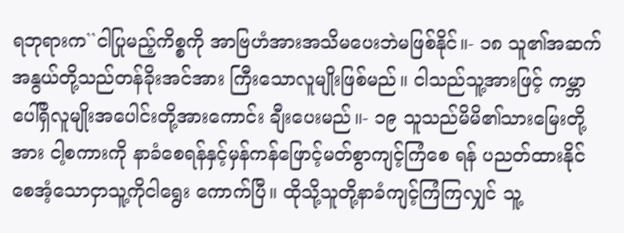ရဘုရားက``ငါပြုမည့်ကိစ္စကို အာဗြဟံအားအသိမပေးဘဲမဖြစ်နိုင်။- ၁၈ သူ၏အဆက်အနွယ်တို့သည်တန်ခိုးအင်အား ကြီးသောလူမျိုးဖြစ်မည်။ ငါသည်သူ့အားဖြင့် ကမ္ဘာပေါ်ရှိလူမျိုးအပေါင်းတို့အားကောင်း ချီးပေးမည်။- ၁၉ သူသည်မိမိ၏သားမြေးတို့အား ငါ့စကားကို နာခံစေရန်နှင့်မှန်ကန်ဖြောင့်မတ်စွာကျင့်ကြံစေ ရန် ပညတ်ထားနိုင်စေအံ့သောငှာသူ့ကိုငါရွေး ကောက်ပြီ။ ထိုသို့သူတို့နာခံကျင့်ကြံကြလျှင် သူ့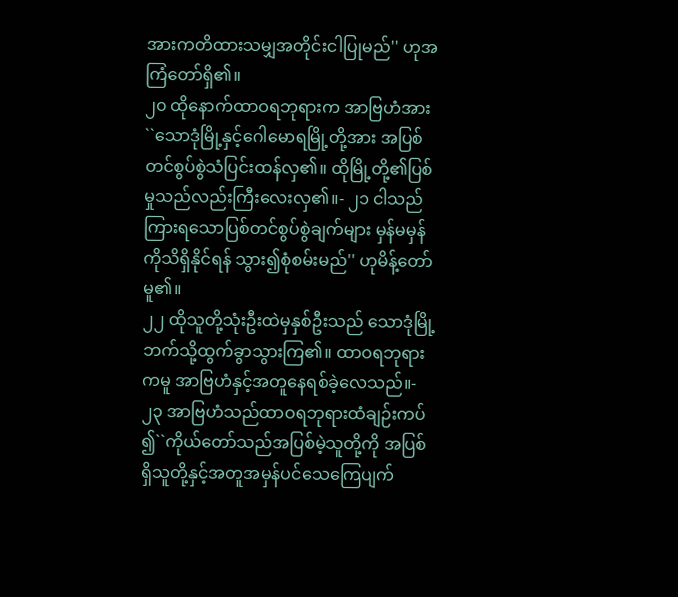အားကတိထားသမျှအတိုင်းငါပြုမည်'' ဟုအကြံတော်ရှိ၏။
၂၀ ထိုနောက်ထာဝရဘုရားက အာဗြဟံအား ``သောဒုံမြို့နှင့်ဂေါမောရမြို့တို့အား အပြစ် တင်စွပ်စွဲသံပြင်းထန်လှ၏။ ထိုမြို့တို့၏ပြစ် မှုသည်လည်းကြီးလေးလှ၏။- ၂၁ ငါသည်ကြားရသောပြစ်တင်စွပ်စွဲချက်များ မှန်မမှန်ကိုသိရှိနိုင်ရန် သွား၍စုံစမ်းမည်'' ဟုမိန့်တော်မူ၏။
၂၂ ထိုသူတို့သုံးဦးထဲမှနှစ်ဦးသည် သောဒုံမြို့ ဘက်သို့ထွက်ခွာသွားကြ၏။ ထာဝရဘုရား ကမူ အာဗြဟံနှင့်အတူနေရစ်ခဲ့လေသည်။- ၂၃ အာဗြဟံသည်ထာဝရဘုရားထံချဉ်းကပ် ၍``ကိုယ်တော်သည်အပြစ်မဲ့သူတို့ကို အပြစ် ရှိသူတို့နှင့်အတူအမှန်ပင်သေကြေပျက်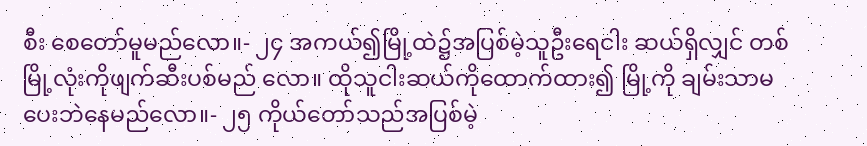စီး စေတော်မူမည်လော။- ၂၄ အကယ်၍မြို့ထဲ၌အပြစ်မဲ့သူဦးရေငါး ဆယ်ရှိလျှင် တစ်မြို့လုံးကိုဖျက်ဆီးပစ်မည် လော။ ထိုသူငါးဆယ်ကိုထောက်ထား၍ မြို့ကို ချမ်းသာမပေးဘဲနေမည်လော။- ၂၅ ကိုယ်တော်သည်အပြစ်မဲ့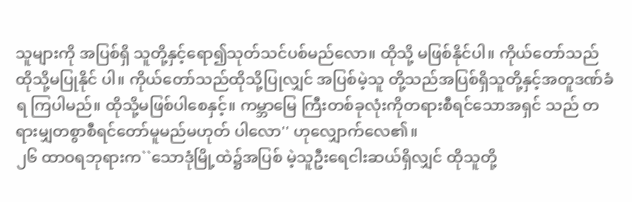သူများကို အပြစ်ရှိ သူတို့နှင့်ရော၍သုတ်သင်ပစ်မည်လော။ ထိုသို့ မဖြစ်နိုင်ပါ။ ကိုယ်တော်သည်ထိုသို့မပြုနိုင် ပါ။ ကိုယ်တော်သည်ထိုသို့ပြုလျှင် အပြစ်မဲ့သူ တို့သည်အပြစ်ရှိသူတို့နှင့်အတူဒဏ်ခံရ ကြပါမည်။ ထိုသို့မဖြစ်ပါစေနှင့်။ ကမ္ဘာမြေ ကြီးတစ်ခုလုံးကိုတရားစီရင်သောအရှင် သည် တရားမျှတစွာစီရင်တော်မူမည်မဟုတ် ပါလော'' ဟုလျှောက်လေ၏။
၂၆ ထာဝရဘုရားက``သောဒုံမြို့ထဲ၌အပြစ် မဲ့သူဦးရေငါးဆယ်ရှိလျှင် ထိုသူတို့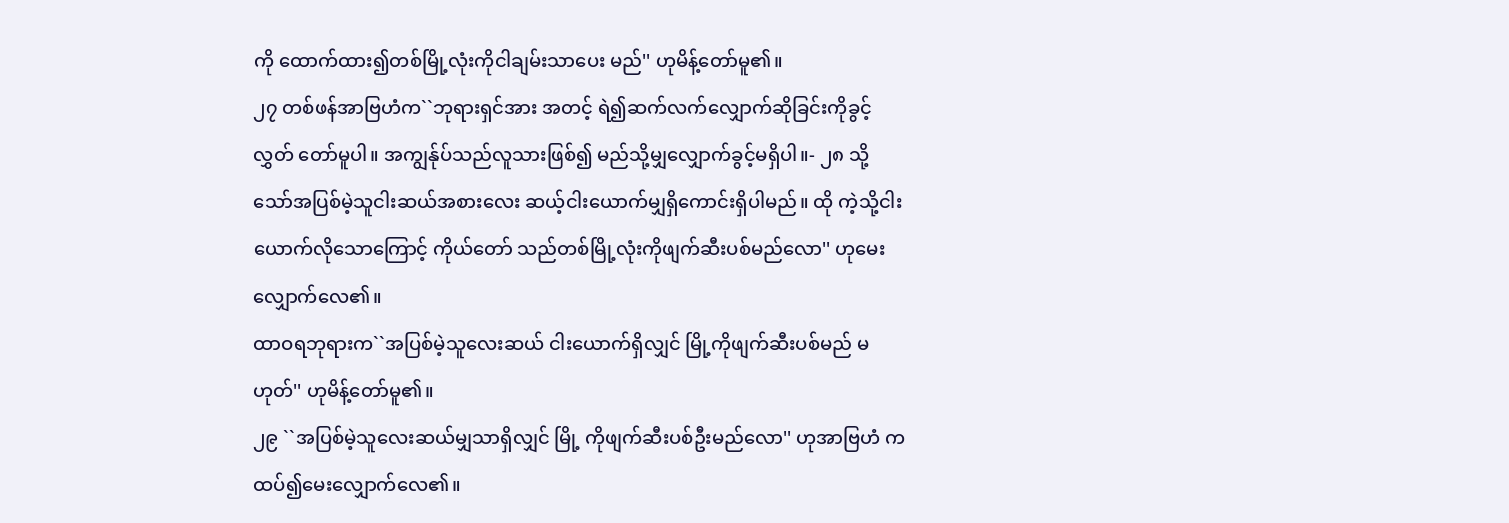ကို ထောက်ထား၍တစ်မြို့လုံးကိုငါချမ်းသာပေး မည်'' ဟုမိန့်တော်မူ၏။
၂၇ တစ်ဖန်အာဗြဟံက``ဘုရားရှင်အား အတင့် ရဲ၍ဆက်လက်လျှောက်ဆိုခြင်းကိုခွင့်လွှတ် တော်မူပါ။ အကျွန်ုပ်သည်လူသားဖြစ်၍ မည်သို့မျှလျှောက်ခွင့်မရှိပါ။- ၂၈ သို့သော်အပြစ်မဲ့သူငါးဆယ်အစားလေး ဆယ့်ငါးယောက်မျှရှိကောင်းရှိပါမည်။ ထို ကဲ့သို့ငါးယောက်လိုသောကြောင့် ကိုယ်တော် သည်တစ်မြို့လုံးကိုဖျက်ဆီးပစ်မည်လော'' ဟုမေးလျှောက်လေ၏။
ထာဝရဘုရားက``အပြစ်မဲ့သူလေးဆယ် ငါးယောက်ရှိလျှင် မြို့ကိုဖျက်ဆီးပစ်မည် မဟုတ်'' ဟုမိန့်တော်မူ၏။
၂၉ ``အပြစ်မဲ့သူလေးဆယ်မျှသာရှိလျှင် မြို့ ကိုဖျက်ဆီးပစ်ဦးမည်လော'' ဟုအာဗြဟံ ကထပ်၍မေးလျှောက်လေ၏။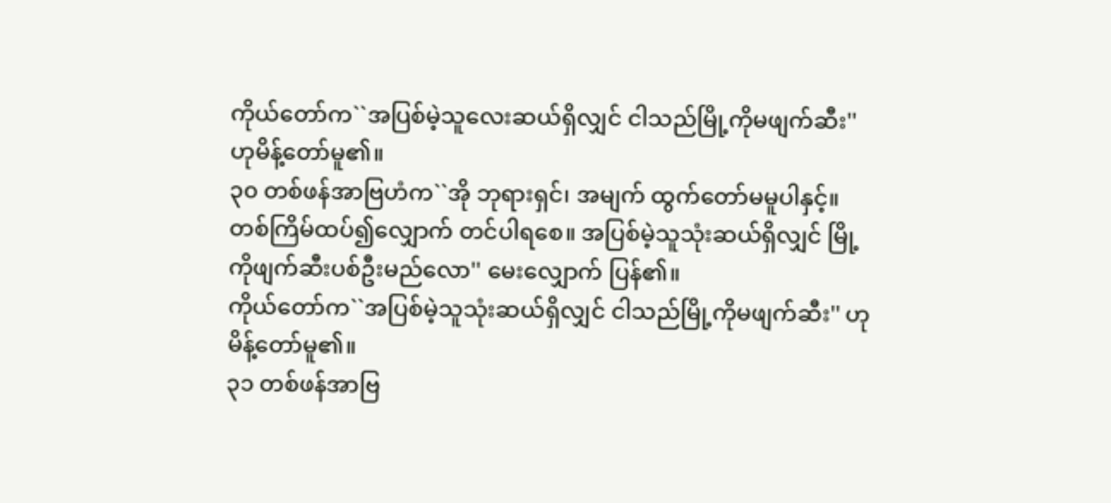ကိုယ်တော်က``အပြစ်မဲ့သူလေးဆယ်ရှိလျှင် ငါသည်မြို့ကိုမဖျက်ဆီး'' ဟုမိန့်တော်မူ၏။
၃၀ တစ်ဖန်အာဗြဟံက``အို ဘုရားရှင်၊ အမျက် ထွက်တော်မမူပါနှင့်။ တစ်ကြိမ်ထပ်၍လျှောက် တင်ပါရစေ။ အပြစ်မဲ့သူသုံးဆယ်ရှိလျှင် မြို့ကိုဖျက်ဆီးပစ်ဦးမည်လော'' မေးလျှောက် ပြန်၏။
ကိုယ်တော်က``အပြစ်မဲ့သူသုံးဆယ်ရှိလျှင် ငါသည်မြို့ကိုမဖျက်ဆီး'' ဟုမိန့်တော်မူ၏။
၃၁ တစ်ဖန်အာဗြ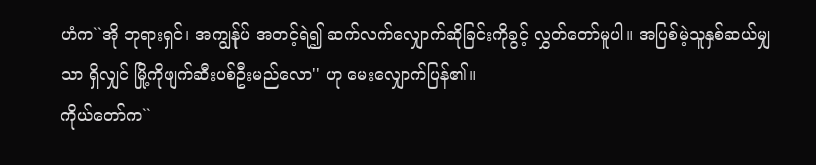ဟံက``အို ဘုရားရှင်၊ အကျွန်ုပ် အတင့်ရဲ၍ ဆက်လက်လျှောက်ဆိုခြင်းကိုခွင့် လွှတ်တော်မူပါ။ အပြစ်မဲ့သူနှစ်ဆယ်မျှသာ ရှိလျှင် မြို့ကိုဖျက်ဆီးပစ်ဦးမည်လော'' ဟု မေးလျှောက်ပြန်၏။
ကိုယ်တော်က``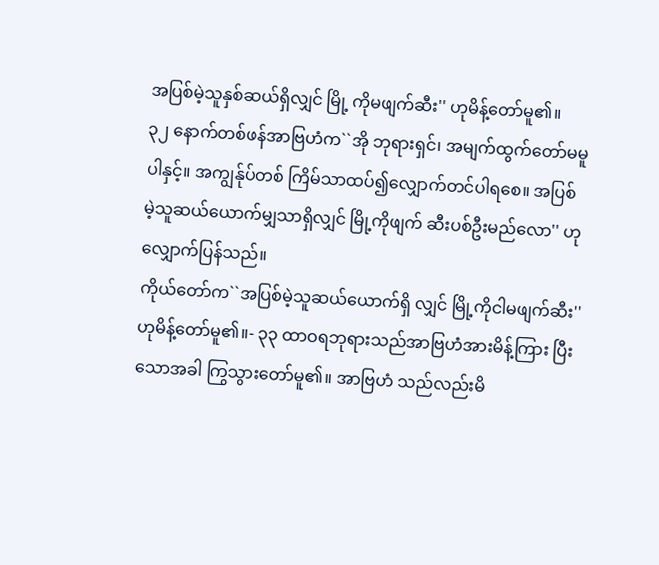အပြစ်မဲ့သူနှစ်ဆယ်ရှိလျှင် မြို့ ကိုမဖျက်ဆီး'' ဟုမိန့်တော်မူ၏။
၃၂ နောက်တစ်ဖန်အာဗြဟံက``အို ဘုရားရှင်၊ အမျက်ထွက်တော်မမူပါနှင့်။ အကျွန်ုပ်တစ် ကြိမ်သာထပ်၍လျှောက်တင်ပါရစေ။ အပြစ် မဲ့သူဆယ်ယောက်မျှသာရှိလျှင် မြို့ကိုဖျက် ဆီးပစ်ဦးမည်လော'' ဟုလျှောက်ပြန်သည်။
ကိုယ်တော်က``အပြစ်မဲ့သူဆယ်ယောက်ရှိ လျှင် မြို့ကိုငါမဖျက်ဆီး'' ဟုမိန့်တော်မူ၏။- ၃၃ ထာဝရဘုရားသည်အာဗြဟံအားမိန့်ကြား ပြီးသောအခါ ကြွသွားတော်မူ၏။ အာဗြဟံ သည်လည်းမိ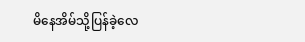မိနေအိမ်သို့ပြန်ခဲ့လေ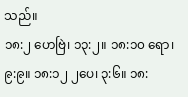သည်။
၁၈:၂ ဟေဗြဲ၊ ၁၃:၂။ ၁၈:၁၀ ရော၊ ၉:၉။ ၁၈:၁၂ ၂ပေ၊ ၃:၆။ ၁၈: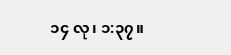၁၄ လု၊ ၁:၃၇။